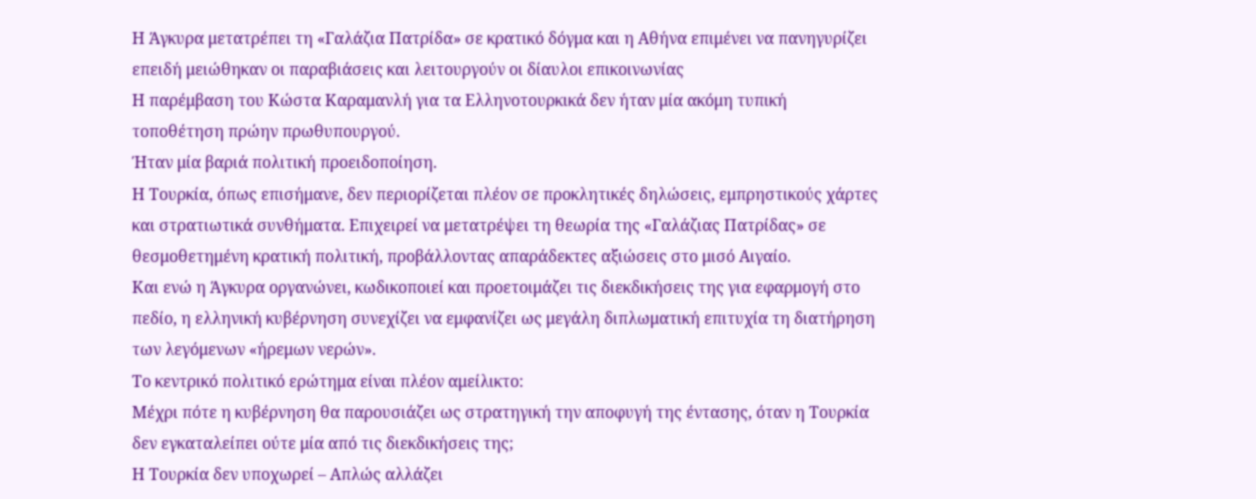Η Άγκυρα μετατρέπει τη «Γαλάζια Πατρίδα» σε κρατικό δόγμα και η Αθήνα επιμένει να πανηγυρίζει επειδή μειώθηκαν οι παραβιάσεις και λειτουργούν οι δίαυλοι επικοινωνίας
Η παρέμβαση του Κώστα Καραμανλή για τα Ελληνοτουρκικά δεν ήταν μία ακόμη τυπική τοποθέτηση πρώην πρωθυπουργού.
Ήταν μία βαριά πολιτική προειδοποίηση.
Η Τουρκία, όπως επισήμανε, δεν περιορίζεται πλέον σε προκλητικές δηλώσεις, εμπρηστικούς χάρτες και στρατιωτικά συνθήματα. Επιχειρεί να μετατρέψει τη θεωρία της «Γαλάζιας Πατρίδας» σε θεσμοθετημένη κρατική πολιτική, προβάλλοντας απαράδεκτες αξιώσεις στο μισό Αιγαίο.
Και ενώ η Άγκυρα οργανώνει, κωδικοποιεί και προετοιμάζει τις διεκδικήσεις της για εφαρμογή στο πεδίο, η ελληνική κυβέρνηση συνεχίζει να εμφανίζει ως μεγάλη διπλωματική επιτυχία τη διατήρηση των λεγόμενων «ήρεμων νερών».
Το κεντρικό πολιτικό ερώτημα είναι πλέον αμείλικτο:
Μέχρι πότε η κυβέρνηση θα παρουσιάζει ως στρατηγική την αποφυγή της έντασης, όταν η Τουρκία δεν εγκαταλείπει ούτε μία από τις διεκδικήσεις της;
Η Τουρκία δεν υποχωρεί – Απλώς αλλάζει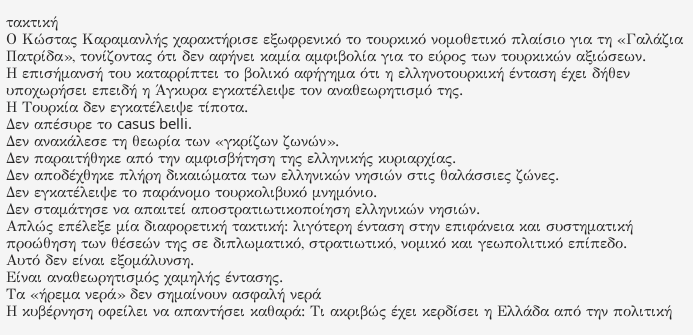τακτική
Ο Κώστας Καραμανλής χαρακτήρισε εξωφρενικό το τουρκικό νομοθετικό πλαίσιο για τη «Γαλάζια Πατρίδα», τονίζοντας ότι δεν αφήνει καμία αμφιβολία για το εύρος των τουρκικών αξιώσεων.
Η επισήμανσή του καταρρίπτει το βολικό αφήγημα ότι η ελληνοτουρκική ένταση έχει δήθεν υποχωρήσει επειδή η Άγκυρα εγκατέλειψε τον αναθεωρητισμό της.
Η Τουρκία δεν εγκατέλειψε τίποτα.
Δεν απέσυρε το casus belli.
Δεν ανακάλεσε τη θεωρία των «γκρίζων ζωνών».
Δεν παραιτήθηκε από την αμφισβήτηση της ελληνικής κυριαρχίας.
Δεν αποδέχθηκε πλήρη δικαιώματα των ελληνικών νησιών στις θαλάσσιες ζώνες.
Δεν εγκατέλειψε το παράνομο τουρκολιβυκό μνημόνιο.
Δεν σταμάτησε να απαιτεί αποστρατιωτικοποίηση ελληνικών νησιών.
Απλώς επέλεξε μία διαφορετική τακτική: λιγότερη ένταση στην επιφάνεια και συστηματική προώθηση των θέσεών της σε διπλωματικό, στρατιωτικό, νομικό και γεωπολιτικό επίπεδο.
Αυτό δεν είναι εξομάλυνση.
Είναι αναθεωρητισμός χαμηλής έντασης.
Τα «ήρεμα νερά» δεν σημαίνουν ασφαλή νερά
Η κυβέρνηση οφείλει να απαντήσει καθαρά: Τι ακριβώς έχει κερδίσει η Ελλάδα από την πολιτική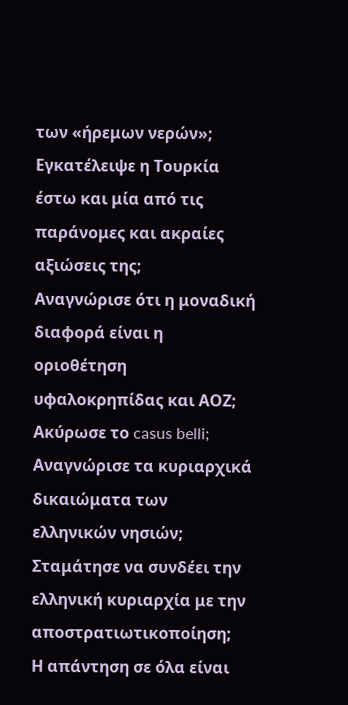των «ήρεμων νερών»;
Εγκατέλειψε η Τουρκία έστω και μία από τις παράνομες και ακραίες αξιώσεις της;
Αναγνώρισε ότι η μοναδική διαφορά είναι η οριοθέτηση υφαλοκρηπίδας και ΑΟΖ;
Ακύρωσε το casus belli;
Αναγνώρισε τα κυριαρχικά δικαιώματα των ελληνικών νησιών;
Σταμάτησε να συνδέει την ελληνική κυριαρχία με την αποστρατιωτικοποίηση;
Η απάντηση σε όλα είναι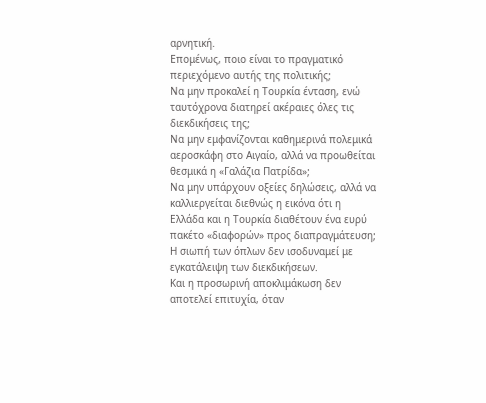αρνητική.
Επομένως, ποιο είναι το πραγματικό περιεχόμενο αυτής της πολιτικής;
Να μην προκαλεί η Τουρκία ένταση, ενώ ταυτόχρονα διατηρεί ακέραιες όλες τις διεκδικήσεις της;
Να μην εμφανίζονται καθημερινά πολεμικά αεροσκάφη στο Αιγαίο, αλλά να προωθείται θεσμικά η «Γαλάζια Πατρίδα»;
Να μην υπάρχουν οξείες δηλώσεις, αλλά να καλλιεργείται διεθνώς η εικόνα ότι η Ελλάδα και η Τουρκία διαθέτουν ένα ευρύ πακέτο «διαφορών» προς διαπραγμάτευση;
Η σιωπή των όπλων δεν ισοδυναμεί με εγκατάλειψη των διεκδικήσεων.
Και η προσωρινή αποκλιμάκωση δεν αποτελεί επιτυχία, όταν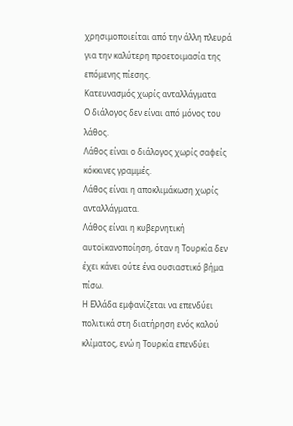χρησιμοποιείται από την άλλη πλευρά για την καλύτερη προετοιμασία της επόμενης πίεσης.
Κατευνασμός χωρίς ανταλλάγματα
Ο διάλογος δεν είναι από μόνος του λάθος.
Λάθος είναι ο διάλογος χωρίς σαφείς κόκκινες γραμμές.
Λάθος είναι η αποκλιμάκωση χωρίς ανταλλάγματα.
Λάθος είναι η κυβερνητική αυτοϊκανοποίηση, όταν η Τουρκία δεν έχει κάνει ούτε ένα ουσιαστικό βήμα πίσω.
Η Ελλάδα εμφανίζεται να επενδύει πολιτικά στη διατήρηση ενός καλού κλίματος, ενώ η Τουρκία επενδύει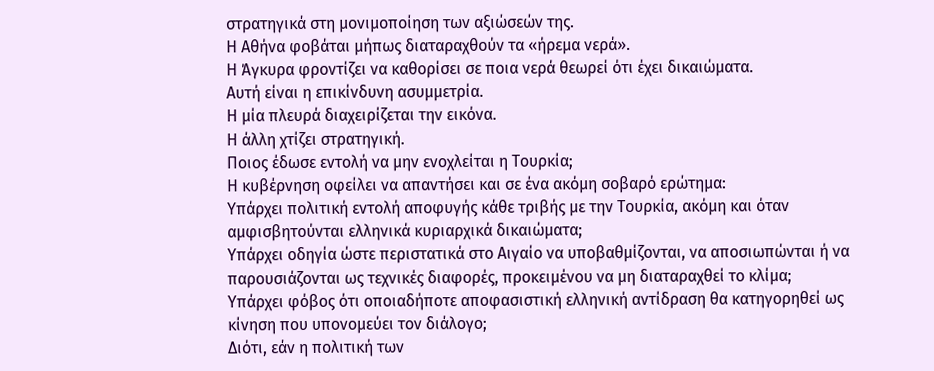στρατηγικά στη μονιμοποίηση των αξιώσεών της.
Η Αθήνα φοβάται μήπως διαταραχθούν τα «ήρεμα νερά».
Η Άγκυρα φροντίζει να καθορίσει σε ποια νερά θεωρεί ότι έχει δικαιώματα.
Αυτή είναι η επικίνδυνη ασυμμετρία.
Η μία πλευρά διαχειρίζεται την εικόνα.
Η άλλη χτίζει στρατηγική.
Ποιος έδωσε εντολή να μην ενοχλείται η Τουρκία;
Η κυβέρνηση οφείλει να απαντήσει και σε ένα ακόμη σοβαρό ερώτημα:
Υπάρχει πολιτική εντολή αποφυγής κάθε τριβής με την Τουρκία, ακόμη και όταν αμφισβητούνται ελληνικά κυριαρχικά δικαιώματα;
Υπάρχει οδηγία ώστε περιστατικά στο Αιγαίο να υποβαθμίζονται, να αποσιωπώνται ή να παρουσιάζονται ως τεχνικές διαφορές, προκειμένου να μη διαταραχθεί το κλίμα;
Υπάρχει φόβος ότι οποιαδήποτε αποφασιστική ελληνική αντίδραση θα κατηγορηθεί ως κίνηση που υπονομεύει τον διάλογο;
Διότι, εάν η πολιτική των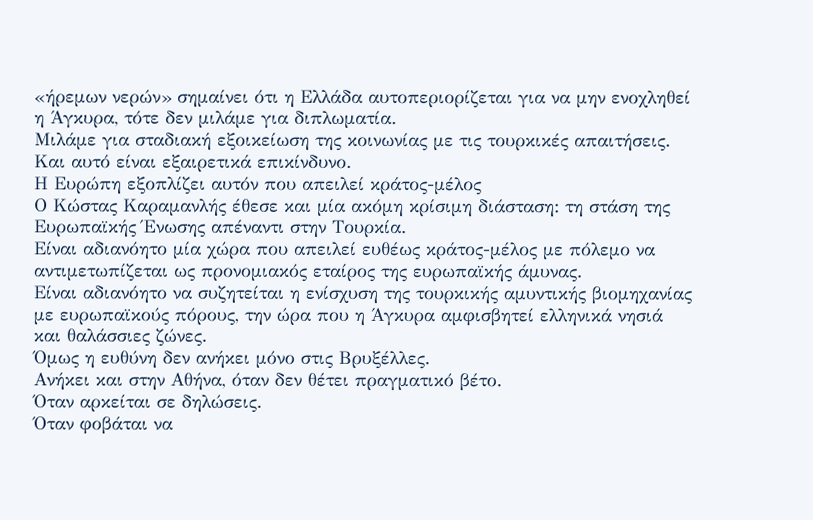«ήρεμων νερών» σημαίνει ότι η Ελλάδα αυτοπεριορίζεται για να μην ενοχληθεί η Άγκυρα, τότε δεν μιλάμε για διπλωματία.
Μιλάμε για σταδιακή εξοικείωση της κοινωνίας με τις τουρκικές απαιτήσεις.
Και αυτό είναι εξαιρετικά επικίνδυνο.
Η Ευρώπη εξοπλίζει αυτόν που απειλεί κράτος-μέλος
Ο Κώστας Καραμανλής έθεσε και μία ακόμη κρίσιμη διάσταση: τη στάση της Ευρωπαϊκής Ένωσης απέναντι στην Τουρκία.
Είναι αδιανόητο μία χώρα που απειλεί ευθέως κράτος-μέλος με πόλεμο να αντιμετωπίζεται ως προνομιακός εταίρος της ευρωπαϊκής άμυνας.
Είναι αδιανόητο να συζητείται η ενίσχυση της τουρκικής αμυντικής βιομηχανίας με ευρωπαϊκούς πόρους, την ώρα που η Άγκυρα αμφισβητεί ελληνικά νησιά και θαλάσσιες ζώνες.
Όμως η ευθύνη δεν ανήκει μόνο στις Βρυξέλλες.
Ανήκει και στην Αθήνα, όταν δεν θέτει πραγματικό βέτο.
Όταν αρκείται σε δηλώσεις.
Όταν φοβάται να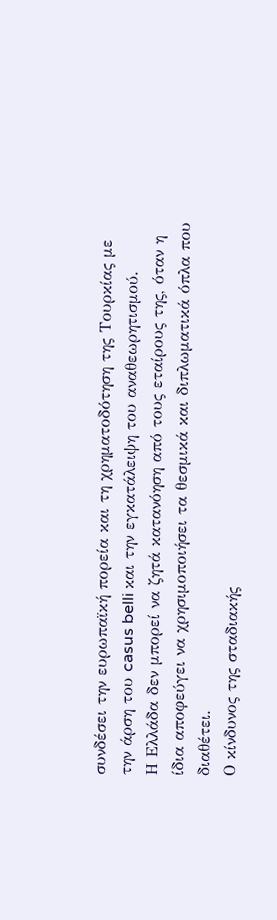συνδέσει την ευρωπαϊκή πορεία και τη χρηματοδότηση της Τουρκίας με την άρση του casus belli και την εγκατάλειψη του αναθεωρητισμού.
Η Ελλάδα δεν μπορεί να ζητά κατανόηση από τους εταίρους της, όταν η ίδια αποφεύγει να χρησιμοποιήσει τα θεσμικά και διπλωματικά όπλα που διαθέτει.
Ο κίνδυνος της σταδιακής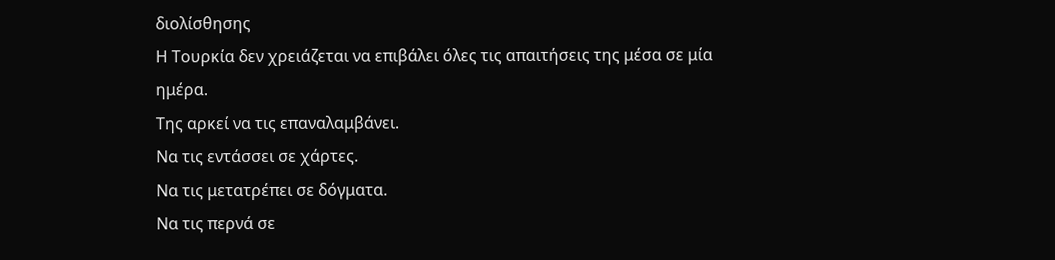διολίσθησης
Η Τουρκία δεν χρειάζεται να επιβάλει όλες τις απαιτήσεις της μέσα σε μία ημέρα.
Της αρκεί να τις επαναλαμβάνει.
Να τις εντάσσει σε χάρτες.
Να τις μετατρέπει σε δόγματα.
Να τις περνά σε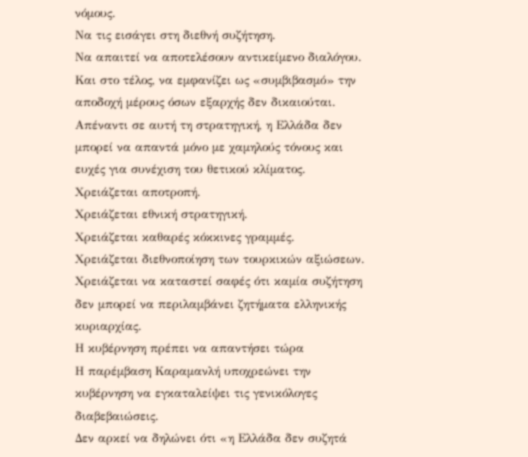νόμους.
Να τις εισάγει στη διεθνή συζήτηση.
Να απαιτεί να αποτελέσουν αντικείμενο διαλόγου.
Και στο τέλος, να εμφανίζει ως «συμβιβασμό» την αποδοχή μέρους όσων εξαρχής δεν δικαιούται.
Απέναντι σε αυτή τη στρατηγική, η Ελλάδα δεν μπορεί να απαντά μόνο με χαμηλούς τόνους και ευχές για συνέχιση του θετικού κλίματος.
Χρειάζεται αποτροπή.
Χρειάζεται εθνική στρατηγική.
Χρειάζεται καθαρές κόκκινες γραμμές.
Χρειάζεται διεθνοποίηση των τουρκικών αξιώσεων.
Χρειάζεται να καταστεί σαφές ότι καμία συζήτηση δεν μπορεί να περιλαμβάνει ζητήματα ελληνικής κυριαρχίας.
Η κυβέρνηση πρέπει να απαντήσει τώρα
Η παρέμβαση Καραμανλή υποχρεώνει την κυβέρνηση να εγκαταλείψει τις γενικόλογες διαβεβαιώσεις.
Δεν αρκεί να δηλώνει ότι «η Ελλάδα δεν συζητά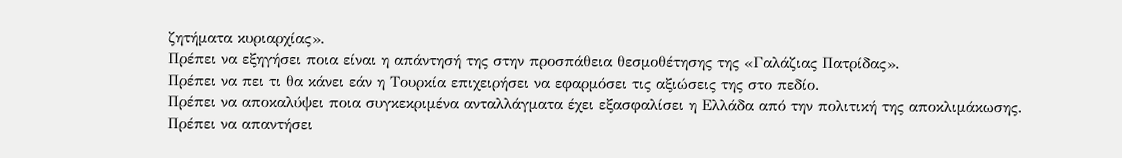ζητήματα κυριαρχίας».
Πρέπει να εξηγήσει ποια είναι η απάντησή της στην προσπάθεια θεσμοθέτησης της «Γαλάζιας Πατρίδας».
Πρέπει να πει τι θα κάνει εάν η Τουρκία επιχειρήσει να εφαρμόσει τις αξιώσεις της στο πεδίο.
Πρέπει να αποκαλύψει ποια συγκεκριμένα ανταλλάγματα έχει εξασφαλίσει η Ελλάδα από την πολιτική της αποκλιμάκωσης.
Πρέπει να απαντήσει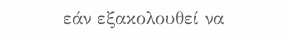εάν εξακολουθεί να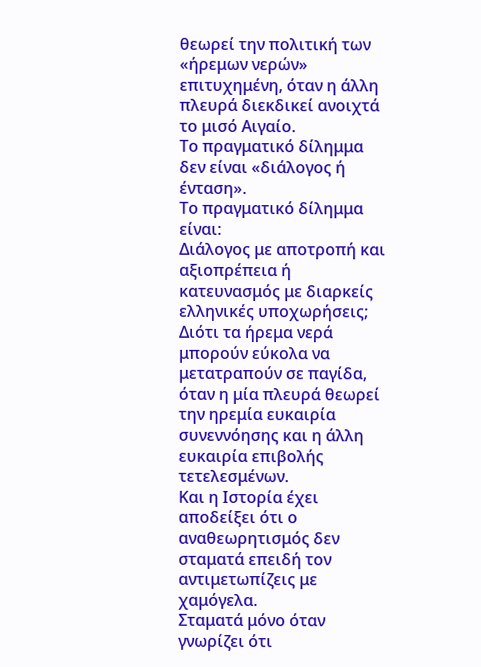θεωρεί την πολιτική των «ήρεμων νερών» επιτυχημένη, όταν η άλλη πλευρά διεκδικεί ανοιχτά το μισό Αιγαίο.
Το πραγματικό δίλημμα δεν είναι «διάλογος ή ένταση».
Το πραγματικό δίλημμα είναι:
Διάλογος με αποτροπή και αξιοπρέπεια ή κατευνασμός με διαρκείς ελληνικές υποχωρήσεις;
Διότι τα ήρεμα νερά μπορούν εύκολα να μετατραπούν σε παγίδα, όταν η μία πλευρά θεωρεί την ηρεμία ευκαιρία συνεννόησης και η άλλη ευκαιρία επιβολής τετελεσμένων.
Και η Ιστορία έχει αποδείξει ότι ο αναθεωρητισμός δεν σταματά επειδή τον αντιμετωπίζεις με χαμόγελα.
Σταματά μόνο όταν γνωρίζει ότι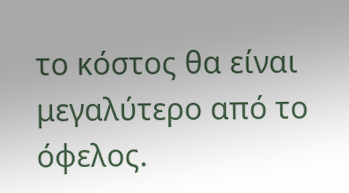το κόστος θα είναι μεγαλύτερο από το όφελος.